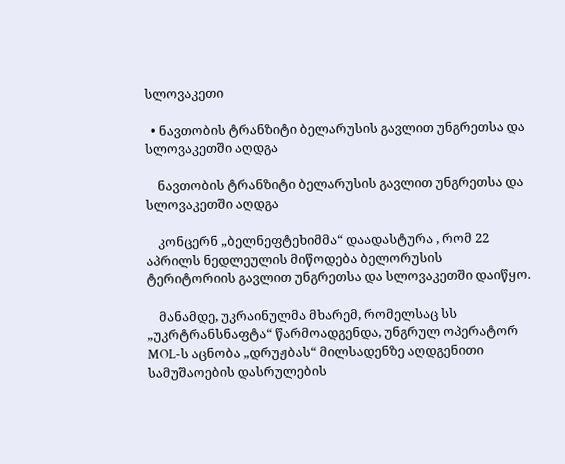სლოვაკეთი

  • ნავთობის ტრანზიტი ბელარუსის გავლით უნგრეთსა და სლოვაკეთში აღდგა

    ნავთობის ტრანზიტი ბელარუსის გავლით უნგრეთსა და სლოვაკეთში აღდგა

    კონცერნ „ბელნეფტეხიმმა“ დაადასტურა , რომ 22 აპრილს ნედლეულის მიწოდება ბელორუსის ტერიტორიის გავლით უნგრეთსა და სლოვაკეთში დაიწყო.

    მანამდე, უკრაინულმა მხარემ, რომელსაც სს „უკრტრანსნაფტა“ წარმოადგენდა, უნგრულ ოპერატორ MOL-ს აცნობა „დრუჟბას“ მილსადენზე აღდგენითი სამუშაოების დასრულების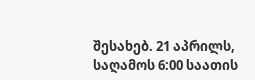შესახებ. 21 აპრილს, საღამოს 6:00 საათის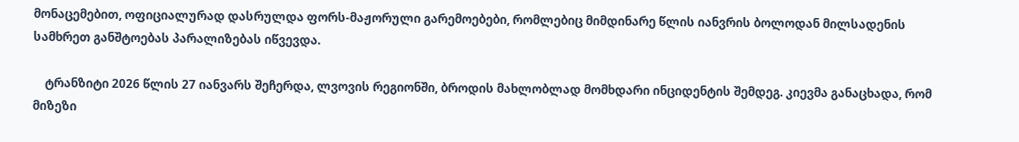მონაცემებით, ოფიციალურად დასრულდა ფორს-მაჟორული გარემოებები, რომლებიც მიმდინარე წლის იანვრის ბოლოდან მილსადენის სამხრეთ განშტოებას პარალიზებას იწვევდა.

    ტრანზიტი 2026 წლის 27 იანვარს შეჩერდა, ლვოვის რეგიონში, ბროდის მახლობლად მომხდარი ინციდენტის შემდეგ. კიევმა განაცხადა, რომ მიზეზი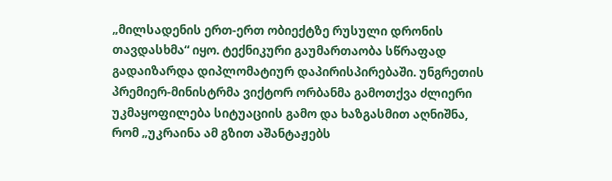„მილსადენის ერთ-ერთ ობიექტზე რუსული დრონის თავდასხმა“ იყო. ტექნიკური გაუმართაობა სწრაფად გადაიზარდა დიპლომატიურ დაპირისპირებაში. უნგრეთის პრემიერ-მინისტრმა ვიქტორ ორბანმა გამოთქვა ძლიერი უკმაყოფილება სიტუაციის გამო და ხაზგასმით აღნიშნა, რომ „უკრაინა ამ გზით აშანტაჟებს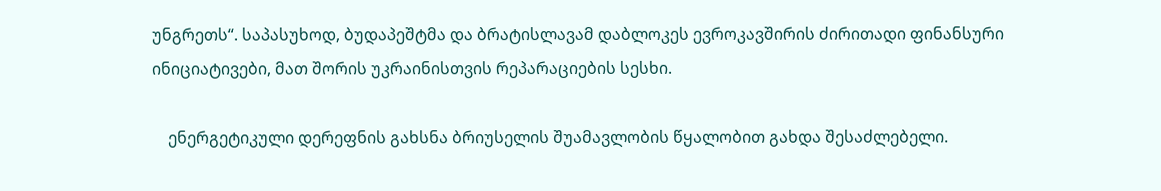უნგრეთს“. საპასუხოდ, ბუდაპეშტმა და ბრატისლავამ დაბლოკეს ევროკავშირის ძირითადი ფინანსური ინიციატივები, მათ შორის უკრაინისთვის რეპარაციების სესხი.

    ენერგეტიკული დერეფნის გახსნა ბრიუსელის შუამავლობის წყალობით გახდა შესაძლებელი.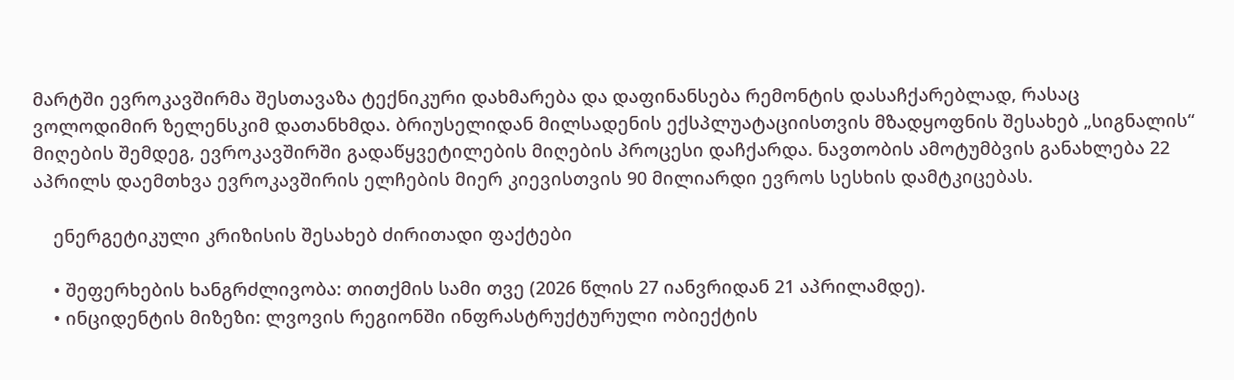მარტში ევროკავშირმა შესთავაზა ტექნიკური დახმარება და დაფინანსება რემონტის დასაჩქარებლად, რასაც ვოლოდიმირ ზელენსკიმ დათანხმდა. ბრიუსელიდან მილსადენის ექსპლუატაციისთვის მზადყოფნის შესახებ „სიგნალის“ მიღების შემდეგ, ევროკავშირში გადაწყვეტილების მიღების პროცესი დაჩქარდა. ნავთობის ამოტუმბვის განახლება 22 აპრილს დაემთხვა ევროკავშირის ელჩების მიერ კიევისთვის 90 მილიარდი ევროს სესხის დამტკიცებას.

    ენერგეტიკული კრიზისის შესახებ ძირითადი ფაქტები

    • შეფერხების ხანგრძლივობა: თითქმის სამი თვე (2026 წლის 27 იანვრიდან 21 აპრილამდე).
    • ინციდენტის მიზეზი: ლვოვის რეგიონში ინფრასტრუქტურული ობიექტის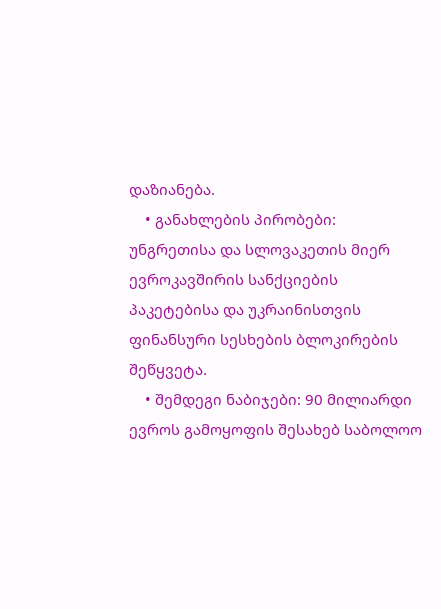დაზიანება.
    • განახლების პირობები: უნგრეთისა და სლოვაკეთის მიერ ევროკავშირის სანქციების პაკეტებისა და უკრაინისთვის ფინანსური სესხების ბლოკირების შეწყვეტა.
    • შემდეგი ნაბიჯები: 90 მილიარდი ევროს გამოყოფის შესახებ საბოლოო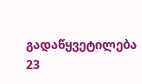გადაწყვეტილება 23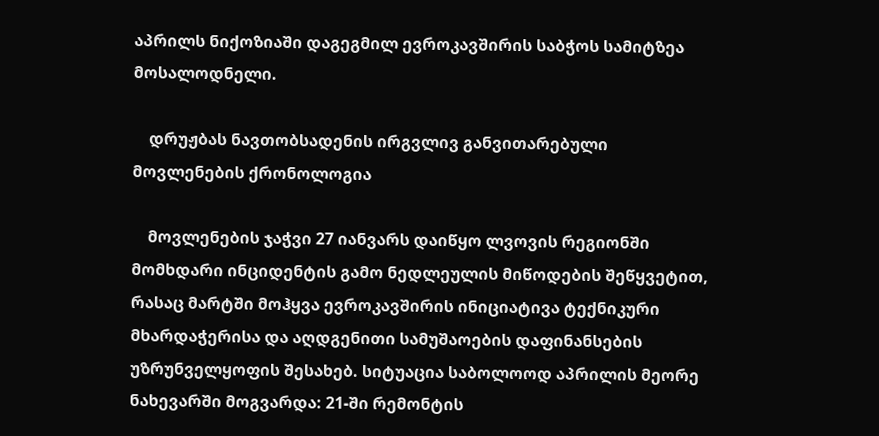აპრილს ნიქოზიაში დაგეგმილ ევროკავშირის საბჭოს სამიტზეა მოსალოდნელი.

    დრუჟბას ნავთობსადენის ირგვლივ განვითარებული მოვლენების ქრონოლოგია

    მოვლენების ჯაჭვი 27 იანვარს დაიწყო ლვოვის რეგიონში მომხდარი ინციდენტის გამო ნედლეულის მიწოდების შეწყვეტით, რასაც მარტში მოჰყვა ევროკავშირის ინიციატივა ტექნიკური მხარდაჭერისა და აღდგენითი სამუშაოების დაფინანსების უზრუნველყოფის შესახებ. სიტუაცია საბოლოოდ აპრილის მეორე ნახევარში მოგვარდა: 21-ში რემონტის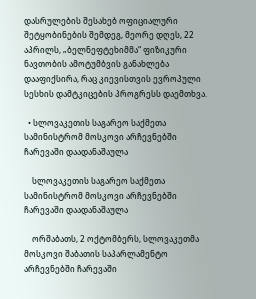დასრულების შესახებ ოფიციალური შეტყობინების შემდეგ, მეორე დღეს, 22 აპრილს, „ბელნეფტეხიმმა“ ფიზიკური ნავთობის ამოტუმბვის განახლება დააფიქსირა, რაც კიევისთვის ევროპული სესხის დამტკიცების პროგრესს დაემთხვა.

  • სლოვაკეთის საგარეო საქმეთა სამინისტრომ მოსკოვი არჩევნებში ჩარევაში დაადანაშაულა

    სლოვაკეთის საგარეო საქმეთა სამინისტრომ მოსკოვი არჩევნებში ჩარევაში დაადანაშაულა

    ორშაბათს, 2 ოქტომბერს, სლოვაკეთმა მოსკოვი შაბათის საპარლამენტო არჩევნებში ჩარევაში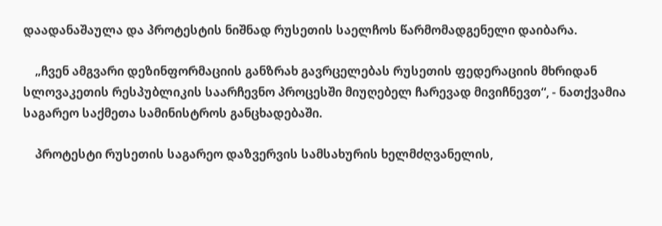დაადანაშაულა და პროტესტის ნიშნად რუსეთის საელჩოს წარმომადგენელი დაიბარა.

    „ჩვენ ამგვარი დეზინფორმაციის განზრახ გავრცელებას რუსეთის ფედერაციის მხრიდან სლოვაკეთის რესპუბლიკის საარჩევნო პროცესში მიუღებელ ჩარევად მივიჩნევთ“, - ნათქვამია საგარეო საქმეთა სამინისტროს განცხადებაში.

    პროტესტი რუსეთის საგარეო დაზვერვის სამსახურის ხელმძღვანელის,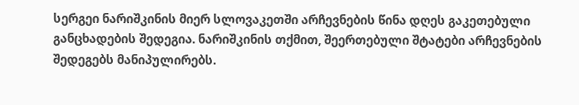სერგეი ნარიშკინის მიერ სლოვაკეთში არჩევნების წინა დღეს გაკეთებული განცხადების შედეგია. ნარიშკინის თქმით, შეერთებული შტატები არჩევნების შედეგებს მანიპულირებს.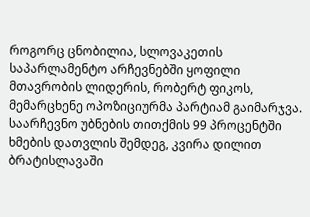როგორც ცნობილია, სლოვაკეთის საპარლამენტო არჩევნებში ყოფილი მთავრობის ლიდერის, რობერტ ფიკოს, მემარცხენე ოპოზიციურმა პარტიამ გაიმარჯვა. საარჩევნო უბნების თითქმის 99 პროცენტში ხმების დათვლის შემდეგ, კვირა დილით ბრატისლავაში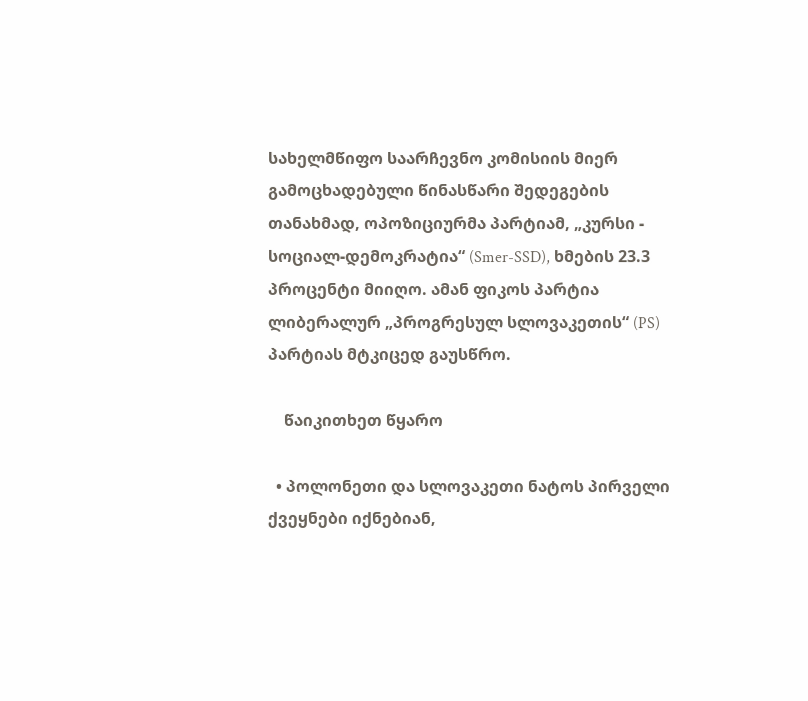სახელმწიფო საარჩევნო კომისიის მიერ გამოცხადებული წინასწარი შედეგების თანახმად, ოპოზიციურმა პარტიამ, „კურსი - სოციალ-დემოკრატია“ (Smer-SSD), ხმების 23.3 პროცენტი მიიღო. ამან ფიკოს პარტია ლიბერალურ „პროგრესულ სლოვაკეთის“ (PS) პარტიას მტკიცედ გაუსწრო.

    წაიკითხეთ წყარო

  • პოლონეთი და სლოვაკეთი ნატოს პირველი ქვეყნები იქნებიან,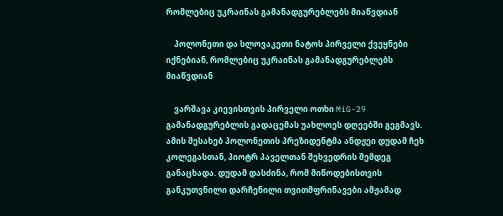რომლებიც უკრაინას გამანადგურებლებს მიაწვდიან

    პოლონეთი და სლოვაკეთი ნატოს პირველი ქვეყნები იქნებიან, რომლებიც უკრაინას გამანადგურებლებს მიაწვდიან

    ვარშავა კიევისთვის პირველი ოთხი MiG-29 გამანადგურებლის გადაცემას უახლოეს დღეებში გეგმავს. ამის შესახებ პოლონეთის პრეზიდენტმა ანდჟეი დუდამ ჩეხ კოლეგასთან, პიოტრ პაველთან შეხვედრის შემდეგ განაცხადა. დუდამ დასძინა, რომ მიწოდებისთვის განკუთვნილი დარჩენილი თვითმფრინავები ამჟამად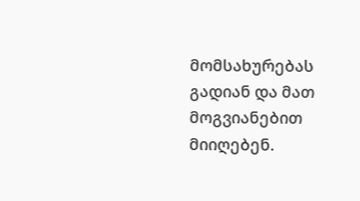მომსახურებას გადიან და მათ მოგვიანებით მიიღებენ.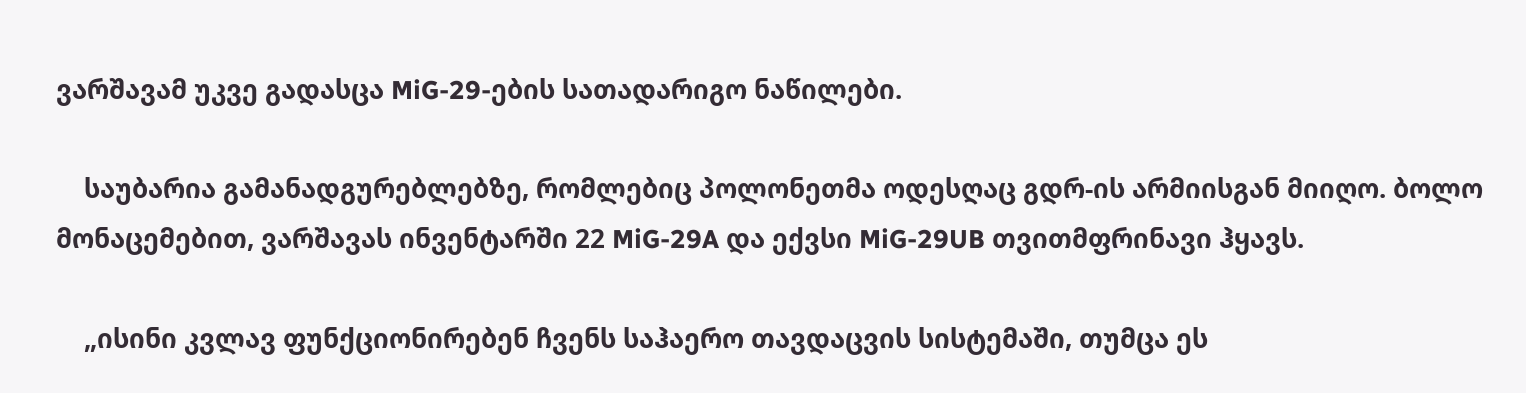ვარშავამ უკვე გადასცა MiG-29-ების სათადარიგო ნაწილები.

    საუბარია გამანადგურებლებზე, რომლებიც პოლონეთმა ოდესღაც გდრ-ის არმიისგან მიიღო. ბოლო მონაცემებით, ვარშავას ინვენტარში 22 MiG-29A და ექვსი MiG-29UB თვითმფრინავი ჰყავს.

    „ისინი კვლავ ფუნქციონირებენ ჩვენს საჰაერო თავდაცვის სისტემაში, თუმცა ეს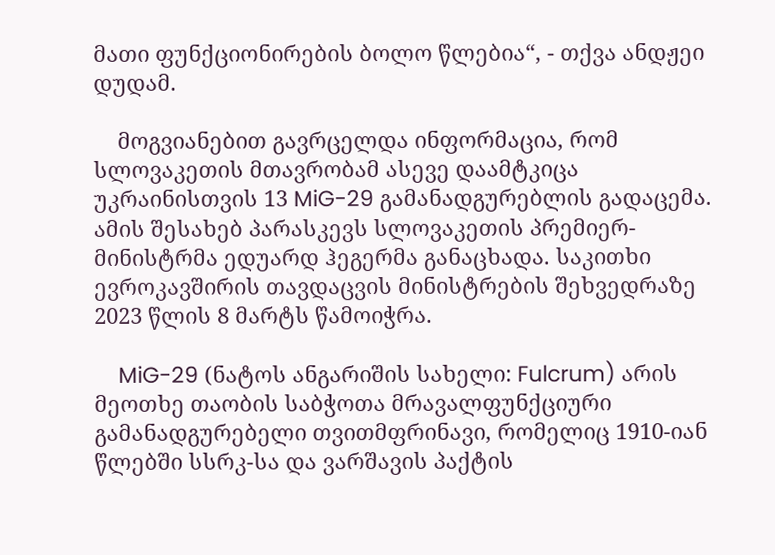მათი ფუნქციონირების ბოლო წლებია“, - თქვა ანდჟეი დუდამ.

    მოგვიანებით გავრცელდა ინფორმაცია, რომ სლოვაკეთის მთავრობამ ასევე დაამტკიცა უკრაინისთვის 13 MiG-29 გამანადგურებლის გადაცემა. ამის შესახებ პარასკევს სლოვაკეთის პრემიერ-მინისტრმა ედუარდ ჰეგერმა განაცხადა. საკითხი ევროკავშირის თავდაცვის მინისტრების შეხვედრაზე 2023 წლის 8 მარტს წამოიჭრა.

    MiG-29 (ნატოს ანგარიშის სახელი: Fulcrum) არის მეოთხე თაობის საბჭოთა მრავალფუნქციური გამანადგურებელი თვითმფრინავი, რომელიც 1910-იან წლებში სსრკ-სა და ვარშავის პაქტის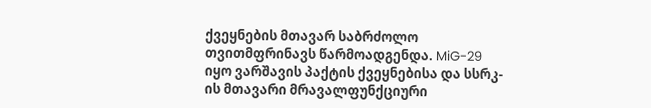ქვეყნების მთავარ საბრძოლო თვითმფრინავს წარმოადგენდა. MiG-29 იყო ვარშავის პაქტის ქვეყნებისა და სსრკ-ის მთავარი მრავალფუნქციური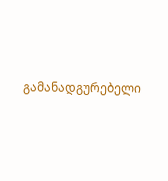გამანადგურებელი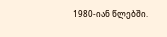1980-იან წლებში.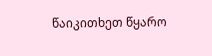წაიკითხეთ წყარო